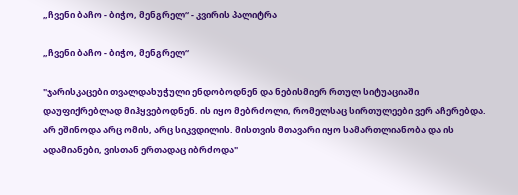„ჩვენი ბაჩო - ბიჭო, მენგრელ“ - კვირის პალიტრა

„ჩვენი ბაჩო - ბიჭო, მენგრელ“

"ჯარისკაცები თვალდახუჭული ენდობოდნენ და ნებისმიერ რთულ სიტუაციაში დაუფიქრებლად მიჰყვებოდნენ. ის იყო მებრძოლი, რომელსაც სირთულეები ვერ აჩერებდა. არ ეშინოდა არც ომის, არც სიკვდილის. მისთვის მთავარი იყო სამართლიანობა და ის ადამიანები, ვისთან ერთადაც იბრძოდა"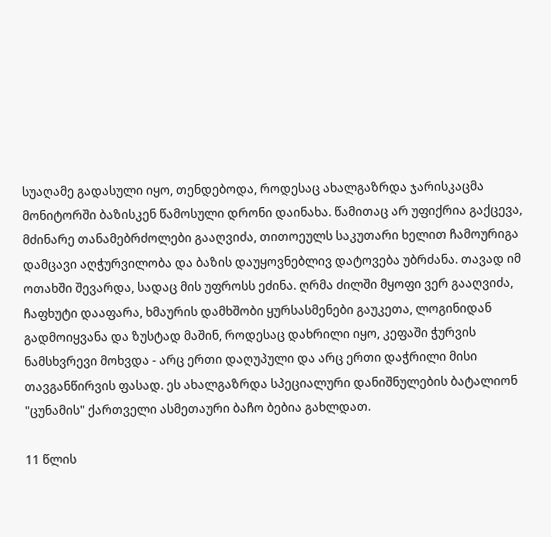სუაღამე გადასული იყო, თენდებოდა, როდესაც ახალგაზრდა ჯარისკაცმა მონიტორში ბაზისკენ წამოსული დრონი დაინახა. წამითაც არ უფიქრია გაქცევა, მძინარე თანამებრძოლები გააღვიძა, თითოეულს საკუთარი ხელით ჩამოურიგა დამცავი აღჭურვილობა და ბაზის დაუყოვნებლივ დატოვება უბრძანა. თავად იმ ოთახში შევარდა, სადაც მის უფროსს ეძინა. ღრმა ძილში მყოფი ვერ გააღვიძა, ჩაფხუტი დააფარა, ხმაურის დამხშობი ყურსასმენები გაუკეთა, ლოგინიდან გადმოიყვანა და ზუსტად მაშინ, როდესაც დახრილი იყო, კეფაში ჭურვის ნამსხვრევი მოხვდა - არც ერთი დაღუპული და არც ერთი დაჭრილი მისი თავგანწირვის ფასად. ეს ახალგაზრდა სპეციალური დანიშნულების ბატალიონ "ცუნამის" ქართველი ასმეთაური ბაჩო ბებია გახლდათ.

11 წლის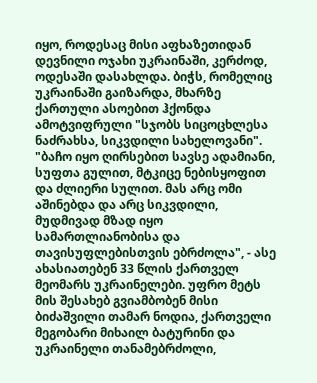იყო, როდესაც მისი აფხაზეთიდან დევნილი ოჯახი უკრაინაში, კერძოდ, ოდესაში დასახლდა. ბიჭს, რომელიც უკრაინაში გაიზარდა, მხარზე ქართული ასოებით ჰქონდა ამოტვიფრული "სჯობს სიცოცხლესა ნაძრახსა, სიკვდილი სახელოვანი". "ბაჩო იყო ღირსებით სავსე ადამიანი, სუფთა გულით, მტკიცე ნებისყოფით და ძლიერი სულით. მას არც ომი აშინებდა და არც სიკვდილი, მუდმივად მზად იყო სამართლიანობისა და თავისუფლებისთვის ებრძოლა", - ასე ახასიათებენ 33 წლის ქართველ მეომარს უკრაინელები. უფრო მეტს მის შესახებ გვიამბობენ მისი ბიძაშვილი თამარ ნოდია, ქართველი მეგობარი მიხაილ ბატურინი და უკრაინელი თანამებრძოლი,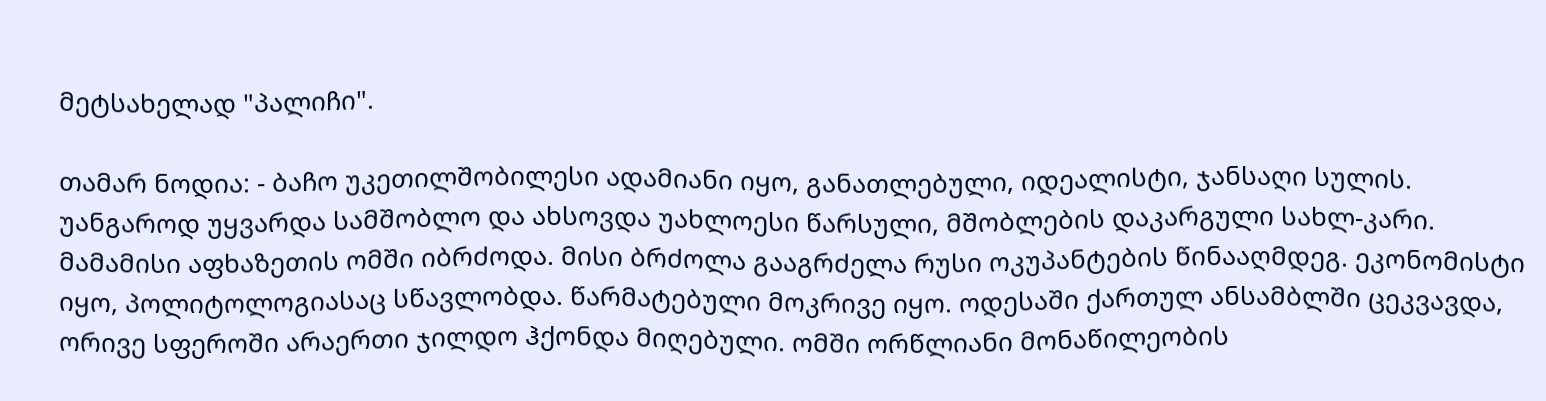მეტსახელად "პალიჩი".

თამარ ნოდია: - ბაჩო უკეთილშობილესი ადამიანი იყო, განათლებული, იდეალისტი, ჯანსაღი სულის. უანგაროდ უყვარდა სამშობლო და ახსოვდა უახლოესი წარსული, მშობლების დაკარგული სახლ-კარი. მამამისი აფხაზეთის ომში იბრძოდა. მისი ბრძოლა გააგრძელა რუსი ოკუპანტების წინააღმდეგ. ეკონომისტი იყო, პოლიტოლოგიასაც სწავლობდა. წარმატებული მოკრივე იყო. ოდესაში ქართულ ანსამბლში ცეკვავდა, ორივე სფეროში არაერთი ჯილდო ჰქონდა მიღებული. ომში ორწლიანი მონაწილეობის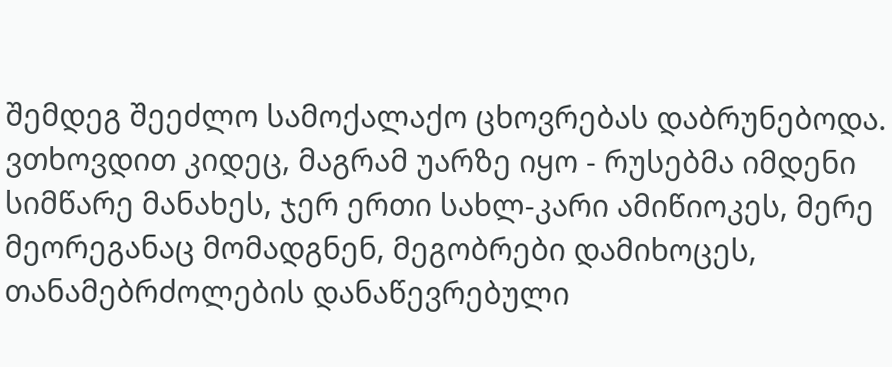შემდეგ შეეძლო სამოქალაქო ცხოვრებას დაბრუნებოდა. ვთხოვდით კიდეც, მაგრამ უარზე იყო - რუსებმა იმდენი სიმწარე მანახეს, ჯერ ერთი სახლ-კარი ამიწიოკეს, მერე მეორეგანაც მომადგნენ, მეგობრები დამიხოცეს, თანამებრძოლების დანაწევრებული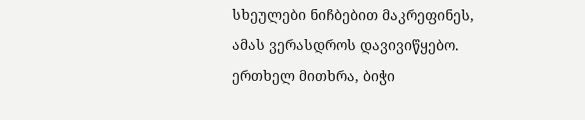სხეულები ნიჩბებით მაკრეფინეს, ამას ვერასდროს დავივიწყებო. ერთხელ მითხრა, ბიჭი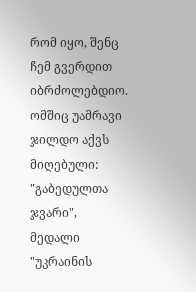რომ იყო, შენც ჩემ გვერდით იბრძოლებდიო. ომშიც უამრავი ჯილდო აქვს მიღებული: "გაბედულთა ჯვარი", მედალი "უკრაინის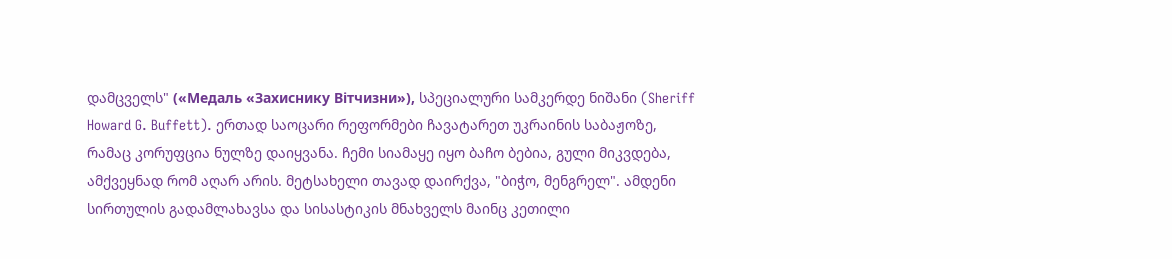დამცველს" («Медаль «Захиснику Вітчизни»), სპეციალური სამკერდე ნიშანი (Sheriff Howard G. Buffett). ერთად საოცარი რეფორმები ჩავატარეთ უკრაინის საბაჟოზე, რამაც კორუფცია ნულზე დაიყვანა. ჩემი სიამაყე იყო ბაჩო ბებია, გული მიკვდება, ამქვეყნად რომ აღარ არის. მეტსახელი თავად დაირქვა, "ბიჭო, მენგრელ". ამდენი სირთულის გადამლახავსა და სისასტიკის მნახველს მაინც კეთილი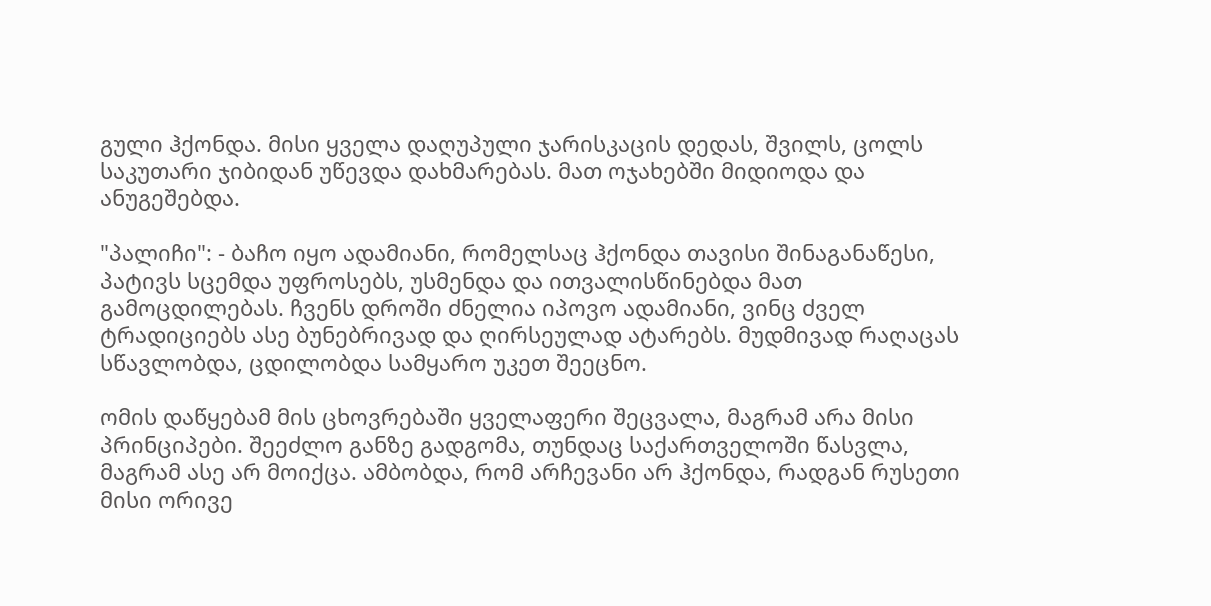გული ჰქონდა. მისი ყველა დაღუპული ჯარისკაცის დედას, შვილს, ცოლს საკუთარი ჯიბიდან უწევდა დახმარებას. მათ ოჯახებში მიდიოდა და ანუგეშებდა.

"პალიჩი": - ბაჩო იყო ადამიანი, რომელსაც ჰქონდა თავისი შინაგანაწესი, პატივს სცემდა უფროსებს, უსმენდა და ითვალისწინებდა მათ გამოცდილებას. ჩვენს დროში ძნელია იპოვო ადამიანი, ვინც ძველ ტრადიციებს ასე ბუნებრივად და ღირსეულად ატარებს. მუდმივად რაღაცას სწავლობდა, ცდილობდა სამყარო უკეთ შეეცნო.

ომის დაწყებამ მის ცხოვრებაში ყველაფერი შეცვალა, მაგრამ არა მისი პრინციპები. შეეძლო განზე გადგომა, თუნდაც საქართველოში წასვლა, მაგრამ ასე არ მოიქცა. ამბობდა, რომ არჩევანი არ ჰქონდა, რადგან რუსეთი მისი ორივე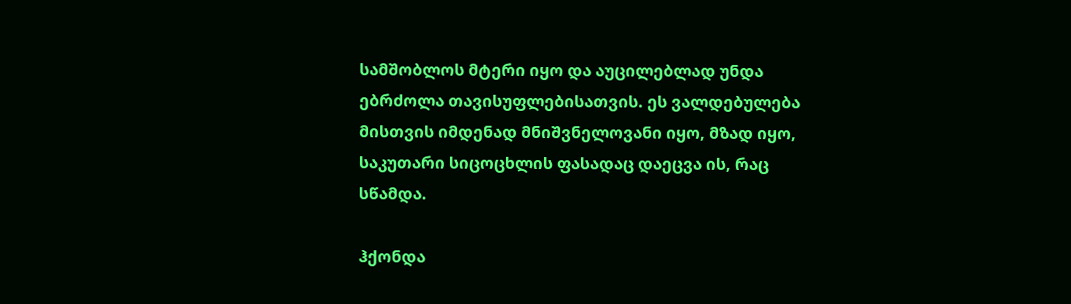სამშობლოს მტერი იყო და აუცილებლად უნდა ებრძოლა თავისუფლებისათვის. ეს ვალდებულება მისთვის იმდენად მნიშვნელოვანი იყო, მზად იყო, საკუთარი სიცოცხლის ფასადაც დაეცვა ის, რაც სწამდა.

ჰქონდა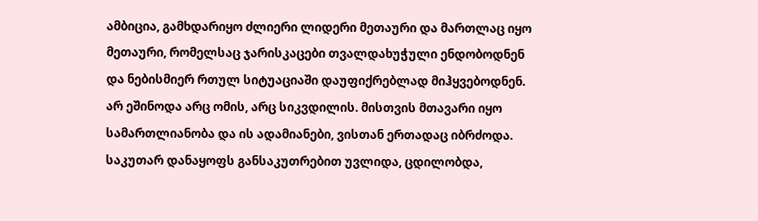ამბიცია, გამხდარიყო ძლიერი ლიდერი მეთაური და მართლაც იყო მეთაური, რომელსაც ჯარისკაცები თვალდახუჭული ენდობოდნენ და ნებისმიერ რთულ სიტუაციაში დაუფიქრებლად მიჰყვებოდნენ. არ ეშინოდა არც ომის, არც სიკვდილის. მისთვის მთავარი იყო სამართლიანობა და ის ადამიანები, ვისთან ერთადაც იბრძოდა. საკუთარ დანაყოფს განსაკუთრებით უვლიდა, ცდილობდა,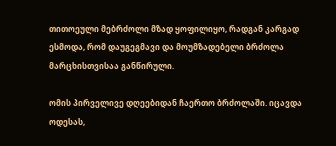თითოეული მებრძოლი მზად ყოფილიყო, რადგან კარგად ესმოდა, რომ დაუგეგმავი და მოუმზადებელი ბრძოლა მარცხისთვისაა განწირული.

ომის პირველივე დღეებიდან ჩაერთო ბრძოლაში. იცავდა ოდესას,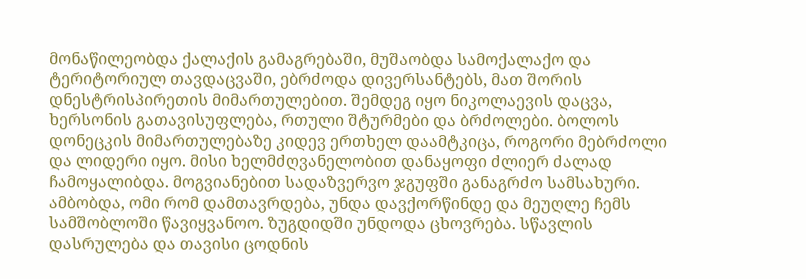მონაწილეობდა ქალაქის გამაგრებაში, მუშაობდა სამოქალაქო და ტერიტორიულ თავდაცვაში, ებრძოდა დივერსანტებს, მათ შორის დნესტრისპირეთის მიმართულებით. შემდეგ იყო ნიკოლაევის დაცვა, ხერსონის გათავისუფლება, რთული შტურმები და ბრძოლები. ბოლოს დონეცკის მიმართულებაზე კიდევ ერთხელ დაამტკიცა, როგორი მებრძოლი და ლიდერი იყო. მისი ხელმძღვანელობით დანაყოფი ძლიერ ძალად ჩამოყალიბდა. მოგვიანებით სადაზვერვო ჯგუფში განაგრძო სამსახური. ამბობდა, ომი რომ დამთავრდება, უნდა დავქორწინდე და მეუღლე ჩემს სამშობლოში წავიყვანოო. ზუგდიდში უნდოდა ცხოვრება. სწავლის დასრულება და თავისი ცოდნის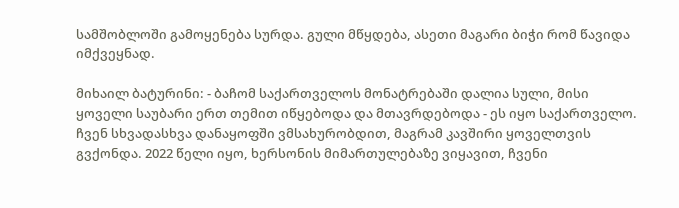სამშობლოში გამოყენება სურდა. გული მწყდება, ასეთი მაგარი ბიჭი რომ წავიდა იმქვეყნად.

მიხაილ ბატურინი: - ბაჩომ საქართველოს მონატრებაში დალია სული, მისი ყოველი საუბარი ერთ თემით იწყებოდა და მთავრდებოდა - ეს იყო საქართველო. ჩვენ სხვადასხვა დანაყოფში ვმსახურობდით, მაგრამ კავშირი ყოველთვის გვქონდა. 2022 წელი იყო, ხერსონის მიმართულებაზე ვიყავით, ჩვენი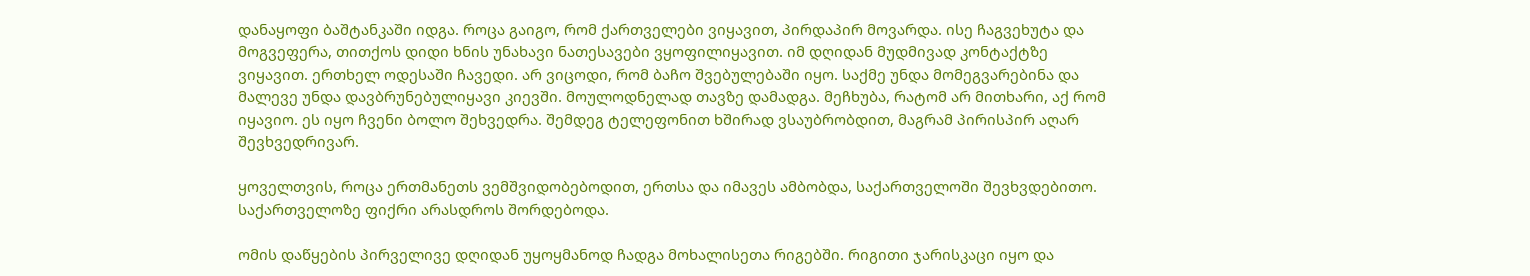დანაყოფი ბაშტანკაში იდგა. როცა გაიგო, რომ ქართველები ვიყავით, პირდაპირ მოვარდა. ისე ჩაგვეხუტა და მოგვეფერა, თითქოს დიდი ხნის უნახავი ნათესავები ვყოფილიყავით. იმ დღიდან მუდმივად კონტაქტზე ვიყავით. ერთხელ ოდესაში ჩავედი. არ ვიცოდი, რომ ბაჩო შვებულებაში იყო. საქმე უნდა მომეგვარებინა და მალევე უნდა დავბრუნებულიყავი კიევში. მოულოდნელად თავზე დამადგა. მეჩხუბა, რატომ არ მითხარი, აქ რომ იყავიო. ეს იყო ჩვენი ბოლო შეხვედრა. შემდეგ ტელეფონით ხშირად ვსაუბრობდით, მაგრამ პირისპირ აღარ შევხვედრივარ.

ყოველთვის, როცა ერთმანეთს ვემშვიდობებოდით, ერთსა და იმავეს ამბობდა, საქართველოში შევხვდებითო. საქართველოზე ფიქრი არასდროს შორდებოდა.

ომის დაწყების პირველივე დღიდან უყოყმანოდ ჩადგა მოხალისეთა რიგებში. რიგითი ჯარისკაცი იყო და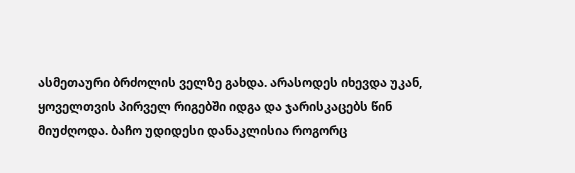ასმეთაური ბრძოლის ველზე გახდა. არასოდეს იხევდა უკან, ყოველთვის პირველ რიგებში იდგა და ჯარისკაცებს წინ მიუძღოდა. ბაჩო უდიდესი დანაკლისია როგორც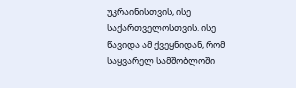უკრაინისთვის, ისე საქართველოსთვის. ისე წავიდა ამ ქვეყნიდან, რომ საყვარელ სამშობლოში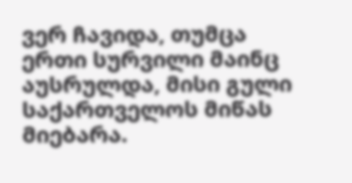ვერ ჩავიდა, თუმცა ერთი სურვილი მაინც აუსრულდა, მისი გული საქართველოს მიწას მიებარა.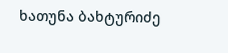ხათუნა ბახტურიძე